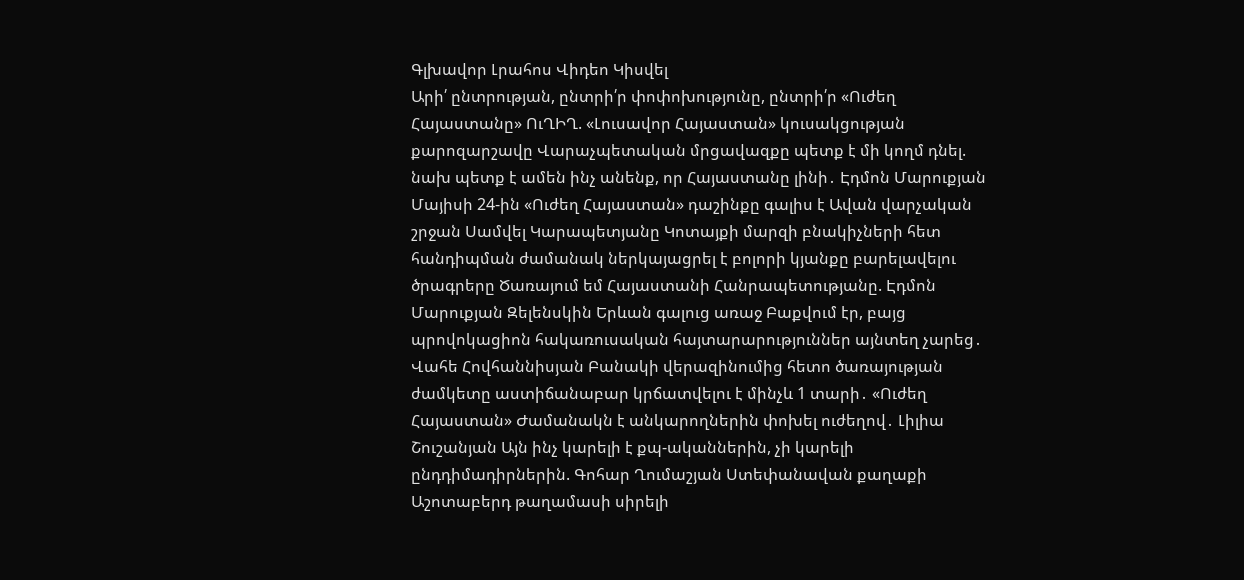Գլխավոր Լրահոս Վիդեո Կիսվել
Արի՛ ընտրության, ընտրի՛ր փոփոխությունը, ընտրի՛ր «Ուժեղ Հայաստանը» ՈւՂԻՂ. «Լուսավոր Հայաստան» կուսակցության քարոզարշավը Վարաչպետական մրցավազքը պետք է մի կողմ դնել. նախ պետք է ամեն ինչ անենք, որ Հայաստանը լինի․ Էդմոն Մարուքյան Մայիսի 24-ին «Ուժեղ Հայաստան» դաշինքը գալիս է Ավան վարչական շրջան Սամվել Կարապետյանը Կոտայքի մարզի բնակիչների հետ հանդիպման ժամանակ ներկայացրել է բոլորի կյանքը բարելավելու ծրագրերը Ծառայում եմ Հայաստանի Հանրապետությանը. Էդմոն Մարուքյան Զելենսկին Երևան գալուց առաջ Բաքվում էր, բայց պրովոկացիոն հակառուսական հայտարարություններ այնտեղ չարեց․ Վահե Հովհաննիսյան Բանակի վերազինումից հետո ծառայության ժամկետը աստիճանաբար կրճատվելու է մինչև 1 տարի․ «Ուժեղ Հայաստան» Ժամանակն է անկարողներին փոխել ուժեղով․ Լիլիա Շուշանյան Այն ինչ կարելի է քպ-ականներին, չի կարելի ընդդիմադիրներին. Գոհար Ղումաշյան Ստեփանավան քաղաքի Աշոտաբերդ թաղամասի սիրելի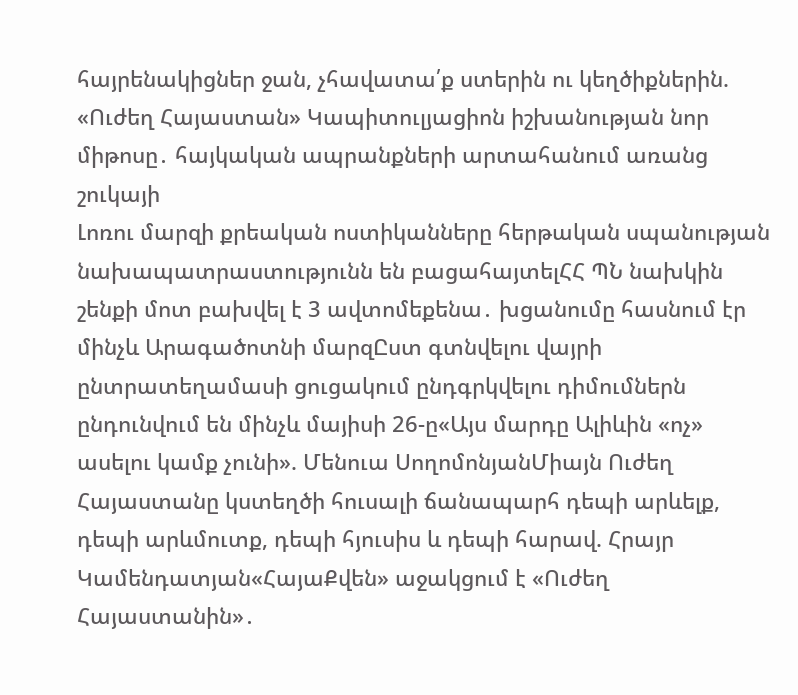հայրենակիցներ ջան, չհավատա՛ք ստերին ու կեղծիքներին. «Ուժեղ Հայաստան» Կապիտուլյացիոն իշխանության նոր միթոսը․ հայկական ապրանքների արտահանում առանց շուկայի
Լոռու մարզի քրեական ոստիկանները հերթական սպանության նախապատրաստությունն են բացահայտելՀՀ ՊՆ նախկին շենքի մոտ բախվել է 3 ավտոմեքենա․ խցանումը հասնում էր մինչև Արագածոտնի մարզԸստ գտնվելու վայրի ընտրատեղամասի ցուցակում ընդգրկվելու դիմումներն ընդունվում են մինչև մայիսի 26-ը«Այս մարդը Ալիևին «ոչ» ասելու կամք չունի». Մենուա ՍողոմոնյանՄիայն Ուժեղ Հայաստանը կստեղծի հուսալի ճանապարհ դեպի արևելք, դեպի արևմուտք, դեպի հյուսիս և դեպի հարավ. Հրայր Կամենդատյան«ՀայաՔվեն» աջակցում է «Ուժեղ Հայաստանին»․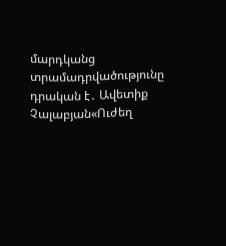մարդկանց տրամադրվածությունը դրական է․ Ավետիք Չալաբյան«Ուժեղ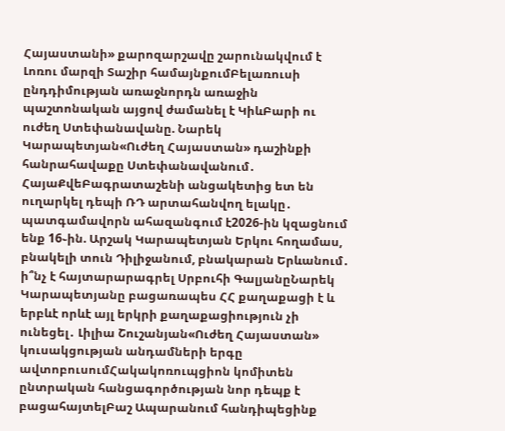Հայաստանի» քարոզարշավը շարունակվում է Լոռու մարզի Տաշիր համայնքումԲելառուսի ընդդիմության առաջնորդն առաջին պաշտոնական այցով ժամանել է ԿիևԲարի ու ուժեղ Ստեփանավանը. Նարեկ Կարապետյան«Ուժեղ Հայաստան» դաշինքի հանրահավաքը Ստեփանավանում․ ՀայաՔվեԲագրատաշենի անցակետից ետ են ուղարկել դեպի ՌԴ արտահանվող ելակը․ պատգամավորն ահազանգում է2026-ին կզացնում ենք 16֊ին. Արշակ Կարապետյան Երկու հողամաս, բնակելի տուն Դիլիջանում, բնակարան Երևանում․ ի՞նչ է հայտարարագրել Սրբուհի ԳալյանըՆարեկ Կարապետյանը բացառապես ՀՀ քաղաքացի է և երբևէ որևէ այլ երկրի քաղաքացիություն չի ունեցել․ Լիլիա Շուշանյան«Ուժեղ Հայաստան» կուսակցության անդամների երգը ավտոբուսումՀակակոռուպցիոն կոմիտեն ընտրական հանցագործության նոր դեպք է բացահայտելԲաշ Ապարանում հանդիպեցինք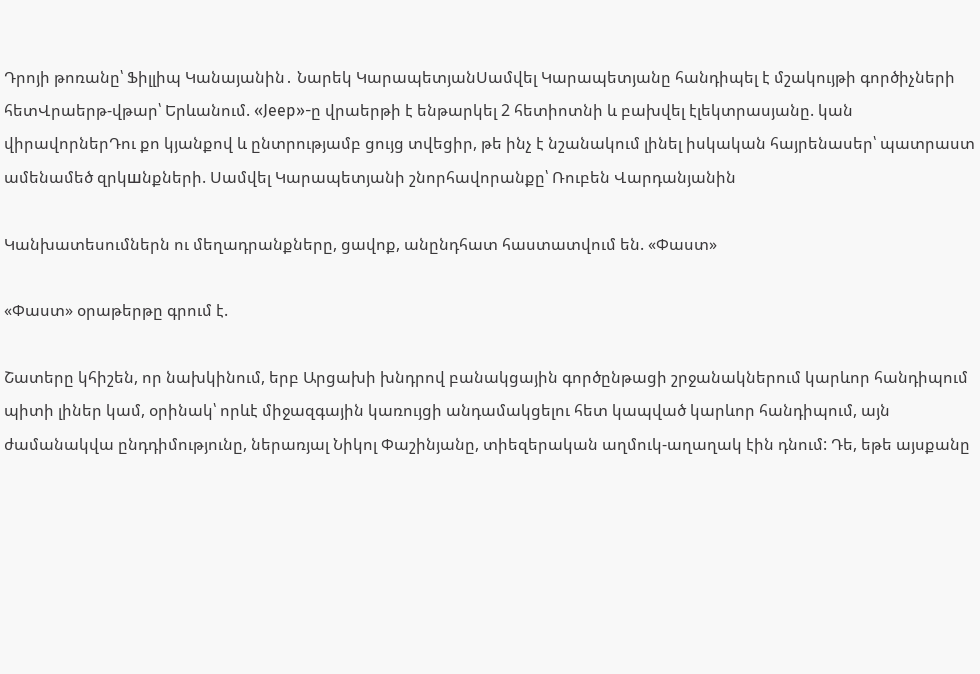Դրոյի թոռանը՝ Ֆիլլիպ Կանայանին․ Նարեկ ԿարապետյանՍամվել Կարապետյանը հանդիպել է մշակույթի գործիչների հետՎրաերթ-վթար՝ Երևանում. «Jeep»-ը վրաերթի է ենթարկել 2 հետիոտնի և բախվել էլեկտրասյանը. կան վիրավորներԴու քո կյանքով և ընտրությամբ ցույց տվեցիր, թե ինչ է նշանակում լինել իսկական հայրենասեր՝ պատրաստ ամենամեծ զրկшնքների. Սամվել Կարապետյանի շնորհավորանքը՝ Ռուբեն Վարդանյանին

Կանխատեսումներն ու մեղադրանքները, ցավոք, անընդհատ հաստատվում են. «Փաստ»

«Փաստ» օրաթերթը գրում է.

Շատերը կհիշեն, որ նախկինում, երբ Արցախի խնդրով բանակցային գործընթացի շրջանակներում կարևոր հանդիպում պիտի լիներ կամ, օրինակ՝ որևէ միջազգային կառույցի անդամակցելու հետ կապված կարևոր հանդիպում, այն ժամանակվա ընդդիմությունը, ներառյալ Նիկոլ Փաշինյանը, տիեզերական աղմուկ-աղաղակ էին դնում: Դե, եթե այսքանը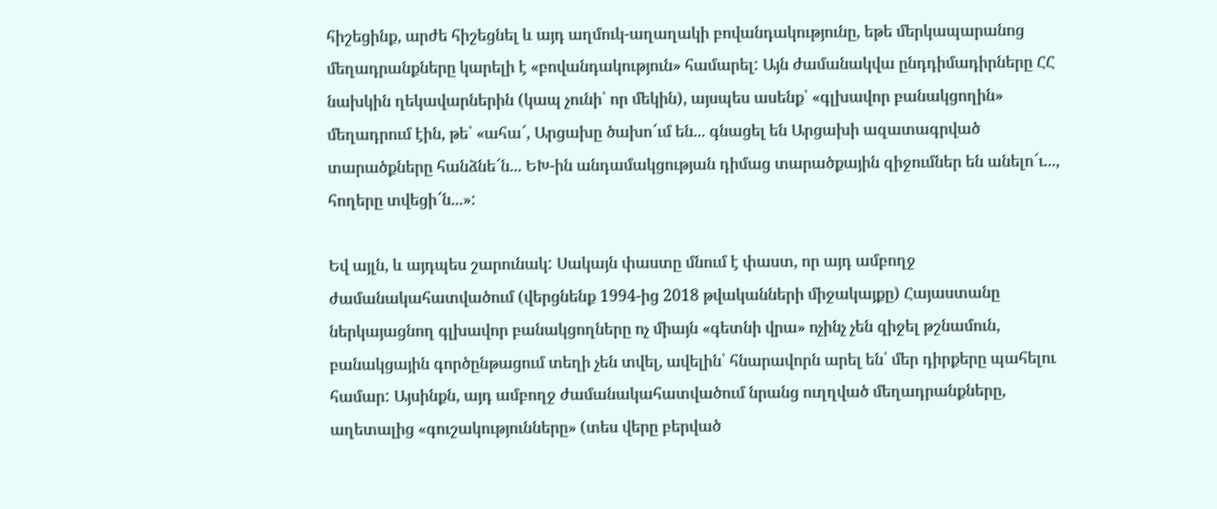հիշեցինք, արժե հիշեցնել և այդ աղմուկ-աղաղակի բովանդակությունը, եթե մերկապարանոց մեղադրանքները կարելի է «բովանդակություն» համարել: Այն ժամանակվա ընդդիմադիրները ՀՀ նախկին ղեկավարներին (կապ չունի՝ որ մեկին), այսպես ասենք՝ «գլխավոր բանակցողին» մեղադրում էին, թե՝ «ահա՜, Արցախը ծախո՜ւմ են... գնացել են Արցախի ազատագրված տարածքները հանձնե՜ն... ԵԽ-ին անդամակցության դիմաց տարածքային զիջումներ են անելո՜ւ..., հողերը տվեցի՜ն...»:

Եվ այլն, և այդպես շարունակ: Սակայն փաստը մնում է փաստ, որ այդ ամբողջ ժամանակահատվածում (վերցնենք 1994-ից 2018 թվականների միջակայքը) Հայաստանը ներկայացնող գլխավոր բանակցողները ոչ միայն «գետնի վրա» ոչինչ չեն զիջել թշնամուն, բանակցային գործընթացում տեղի չեն տվել, ավելին՝ հնարավորն արել են՝ մեր դիրքերը պահելու համար: Այսինքն, այդ ամբողջ ժամանակահատվածում նրանց ուղղված մեղադրանքները, աղետալից «գուշակությունները» (տես վերը բերված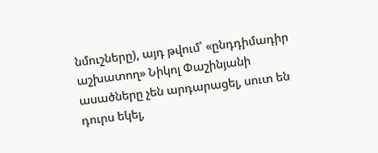նմուշները), այդ թվում՝ «ընդդիմադիր աշխատող» Նիկոլ Փաշինյանի ասածները չեն արդարացել, սուտ են դուրս եկել,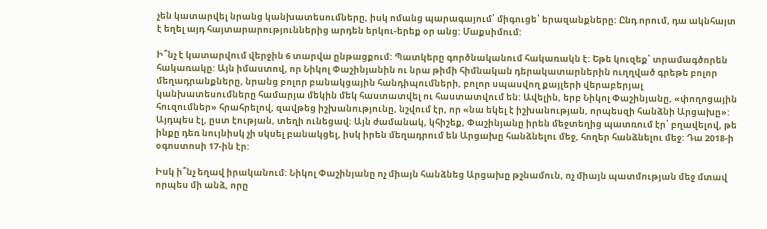չեն կատարվել նրանց կանխատեսումները, իսկ ոմանց պարագայում՝ միգուցե՝ երազանքները: Ընդ որում, դա ակնհայտ է եղել այդ հայտարարություններից արդեն երկու-երեք օր անց: Մաքսիմում:

Ի՞նչ է կատարվում վերջին 6 տարվա ընթացքում: Պատկերը գործնականում հակառակն է: Եթե կուզեք՝ տրամագծորեն հակառակը: Այն իմաստով, որ Նիկոլ Փաշինյանին ու նրա թիմի հիմնական դերակատարներին ուղղված գրեթե բոլոր մեղադրանքները, նրանց բոլոր բանակցային հանդիպումների, բոլոր սպասվող քայլերի վերաբերյալ կանխատեսումները համարյա մեկին մեկ հաստատվել ու հաստատվում են: Ավելին, երբ Նիկոլ Փաշինյանը, «փողոցային հուզումներ» հրահրելով, զավթեց իշխանությունը, նշվում էր, որ «նա եկել է իշխանության, որպեսզի հանձնի Արցախը»: Այդպես էլ, ըստ էության, տեղի ունեցավ: Այն ժամանակ, կհիշեք, Փաշինյանը իրեն մեջտեղից պատռում էր՝ բղավելով, թե ինքը դեռ նույնիսկ չի սկսել բանակցել, իսկ իրեն մեղադրում են Արցախը հանձնելու մեջ, հողեր հանձնելու մեջ: Դա 2018-ի օգոստոսի 17-ին էր:

Իսկ ի՞նչ եղավ իրականում: Նիկոլ Փաշինյանը ոչ միայն հանձնեց Արցախը թշնամուն, ոչ միայն պատմության մեջ մտավ որպես մի անձ, որը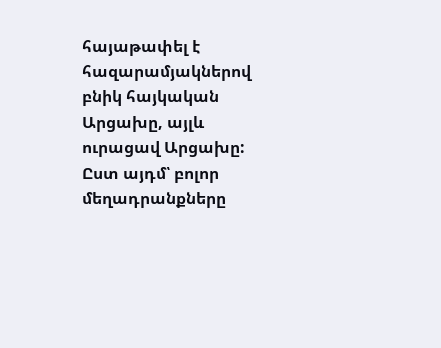հայաթափել է հազարամյակներով բնիկ հայկական Արցախը, այլև ուրացավ Արցախը: Ըստ այդմ՝ բոլոր մեղադրանքները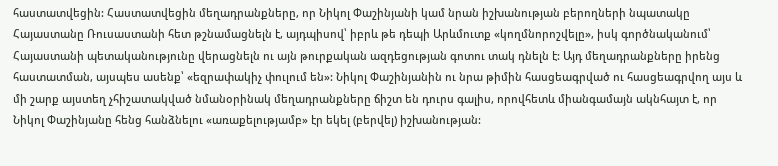հաստատվեցին: Հաստատվեցին մեղադրանքները, որ Նիկոլ Փաշինյանի կամ նրան իշխանության բերողների նպատակը Հայաստանը Ռուսաստանի հետ թշնամացնելն է, այդպիսով՝ իբրև թե դեպի Արևմուտք «կողմնորոշվելը», իսկ գործնականում՝ Հայաստանի պետականությունը վերացնելն ու այն թուրքական ազդեցության գոտու տակ դնելն է: Այդ մեղադրանքները իրենց հաստատման, այսպես ասենք՝ «եզրափակիչ փուլում են»: Նիկոլ Փաշինյանին ու նրա թիմին հասցեագրված ու հասցեագրվող այս և մի շարք այստեղ չհիշատակված նմանօրինակ մեղադրանքները ճիշտ են դուրս գալիս, որովհետև միանգամայն ակնհայտ է, որ Նիկոլ Փաշինյանը հենց հանձնելու «առաքելությամբ» էր եկել (բերվել) իշխանության: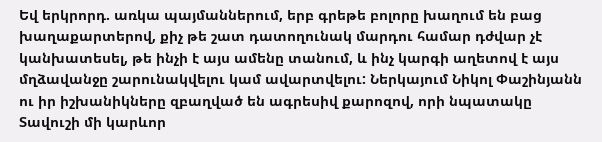Եվ երկրորդ. առկա պայմաններում, երբ գրեթե բոլորը խաղում են բաց խաղաքարտերով, քիչ թե շատ դատողունակ մարդու համար դժվար չէ կանխատեսել, թե ինչի է այս ամենը տանում, և ինչ կարգի աղետով է այս մղձավանջը շարունակվելու կամ ավարտվելու: Ներկայում Նիկոլ Փաշինյանն ու իր իշխանիկները զբաղված են ագրեսիվ քարոզով, որի նպատակը Տավուշի մի կարևոր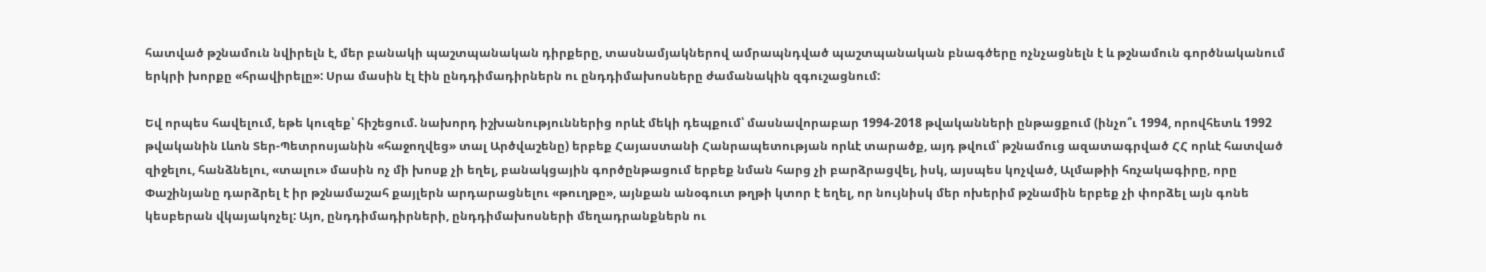հատված թշնամուն նվիրելն է, մեր բանակի պաշտպանական դիրքերը, տասնամյակներով ամրապնդված պաշտպանական բնագծերը ոչնչացնելն է և թշնամուն գործնականում երկրի խորքը «հրավիրելը»: Սրա մասին էլ էին ընդդիմադիրներն ու ընդդիմախոսները ժամանակին զգուշացնում:

Եվ որպես հավելում, եթե կուզեք՝ հիշեցում. նախորդ իշխանություններից որևէ մեկի դեպքում՝ մասնավորաբար 1994-2018 թվականների ընթացքում (ինչո՞ւ 1994, որովհետև 1992 թվականին Լևոն Տեր-Պետրոսյանին «հաջողվեց» տալ Արծվաշենը) երբեք Հայաստանի Հանրապետության որևէ տարածք, այդ թվում՝ թշնամուց ազատագրված ՀՀ որևէ հատված զիջելու, հանձնելու, «տալու» մասին ոչ մի խոսք չի եղել, բանակցային գործընթացում երբեք նման հարց չի բարձրացվել, իսկ, այսպես կոչված, Ալմաթիի հռչակագիրը, որը Փաշինյանը դարձրել է իր թշնամաշահ քայլերն արդարացնելու «թուղթը», այնքան անօգուտ թղթի կտոր է եղել, որ նույնիսկ մեր ոխերիմ թշնամին երբեք չի փորձել այն գոնե կեսբերան վկայակոչել: Այո, ընդդիմադիրների, ընդդիմախոսների մեղադրանքներն ու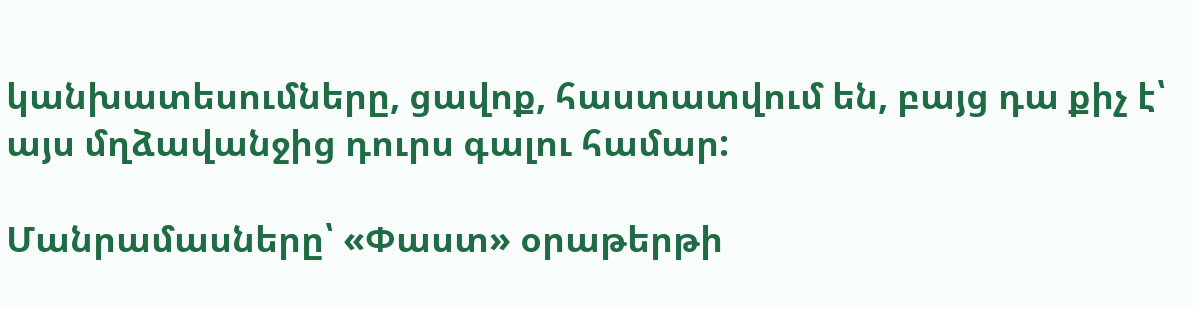կանխատեսումները, ցավոք, հաստատվում են, բայց դա քիչ է՝ այս մղձավանջից դուրս գալու համար:

Մանրամասները՝ «Փաստ» օրաթերթի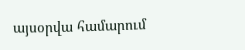այսօրվա համարում